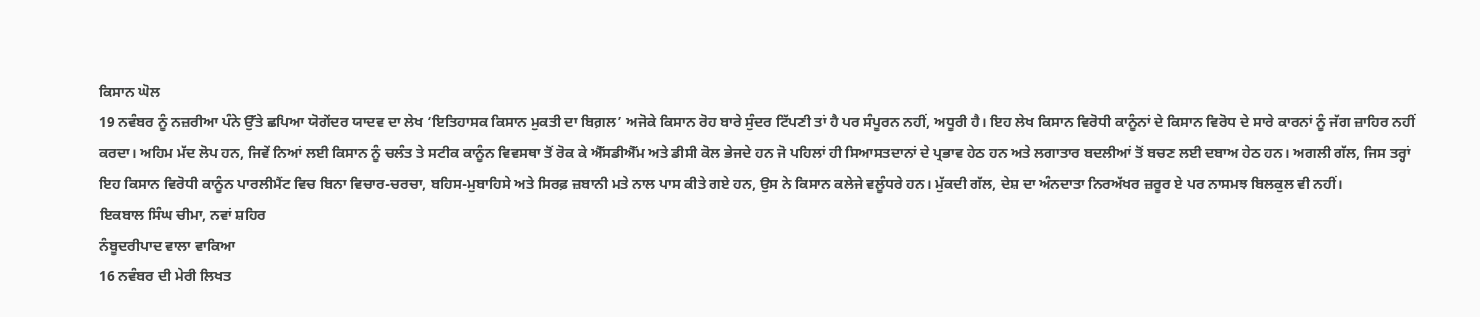ਕਿਸਾਨ ਘੋਲ
19 ਨਵੰਬਰ ਨੂੰ ਨਜ਼ਰੀਆ ਪੰਨੇ ਉੱਤੇ ਛਪਿਆ ਯੋਗੇਂਦਰ ਯਾਦਵ ਦਾ ਲੇਖ ‘ਇਤਿਹਾਸਕ ਕਿਸਾਨ ਮੁਕਤੀ ਦਾ ਬਿਗ਼ਲ’ ਅਜੋਕੇ ਕਿਸਾਨ ਰੋਹ ਬਾਰੇ ਸੁੰਦਰ ਟਿੱਪਣੀ ਤਾਂ ਹੈ ਪਰ ਸੰਪੂਰਨ ਨਹੀਂ, ਅਧੂਰੀ ਹੈ। ਇਹ ਲੇਖ ਕਿਸਾਨ ਵਿਰੋਧੀ ਕਾਨੂੰਨਾਂ ਦੇ ਕਿਸਾਨ ਵਿਰੋਧ ਦੇ ਸਾਰੇ ਕਾਰਨਾਂ ਨੂੰ ਜੱਗ ਜ਼ਾਹਿਰ ਨਹੀਂ ਕਰਦਾ। ਅਹਿਮ ਮੱਦ ਲੋਪ ਹਨ, ਜਿਵੇਂ ਨਿਆਂ ਲਈ ਕਿਸਾਨ ਨੂੰ ਚਲੰਤ ਤੇ ਸਟੀਕ ਕਾਨੂੰਨ ਵਿਵਸਥਾ ਤੋਂ ਰੋਕ ਕੇ ਐੱਸਡੀਐੱਮ ਅਤੇ ਡੀਸੀ ਕੋਲ ਭੇਜਦੇ ਹਨ ਜੋ ਪਹਿਲਾਂ ਹੀ ਸਿਆਸਤਦਾਨਾਂ ਦੇ ਪ੍ਰਭਾਵ ਹੇਠ ਹਨ ਅਤੇ ਲਗਾਤਾਰ ਬਦਲੀਆਂ ਤੋਂ ਬਚਣ ਲਈ ਦਬਾਅ ਹੇਠ ਹਨ। ਅਗਲੀ ਗੱਲ, ਜਿਸ ਤਰ੍ਹਾਂ ਇਹ ਕਿਸਾਨ ਵਿਰੋਧੀ ਕਾਨੂੰਨ ਪਾਰਲੀਮੈਂਟ ਵਿਚ ਬਿਨਾ ਵਿਚਾਰ-ਚਰਚਾ, ਬਹਿਸ-ਮੁਬਾਹਿਸੇ ਅਤੇ ਸਿਰਫ਼ ਜ਼ਬਾਨੀ ਮਤੇ ਨਾਲ ਪਾਸ ਕੀਤੇ ਗਏ ਹਨ, ਉਸ ਨੇ ਕਿਸਾਨ ਕਲੇਜੇ ਵਲੂੰਧਰੇ ਹਨ। ਮੁੱਕਦੀ ਗੱਲ, ਦੇਸ਼ ਦਾ ਅੰਨਦਾਤਾ ਨਿਰਅੱਖਰ ਜ਼ਰੂਰ ਏ ਪਰ ਨਾਸਮਝ ਬਿਲਕੁਲ ਵੀ ਨਹੀਂ।
ਇਕਬਾਲ ਸਿੰਘ ਚੀਮਾ, ਨਵਾਂ ਸ਼ਹਿਰ
ਨੰਬੂਦਰੀਪਾਦ ਵਾਲਾ ਵਾਕਿਆ
16 ਨਵੰਬਰ ਦੀ ਮੇਰੀ ਲਿਖਤ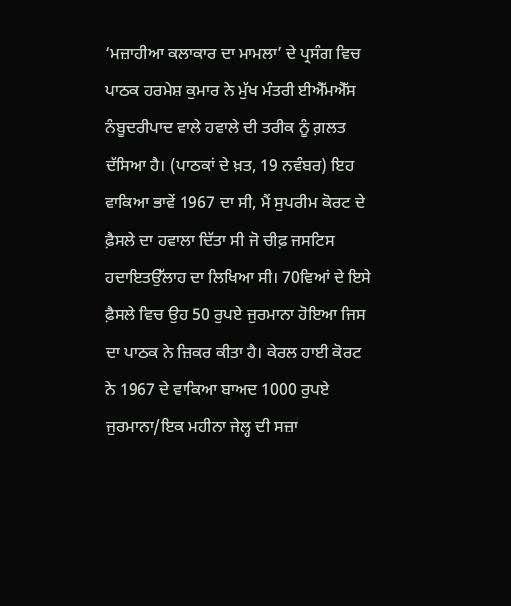‘ਮਜ਼ਾਹੀਆ ਕਲਾਕਾਰ ਦਾ ਮਾਮਲਾ’ ਦੇ ਪ੍ਰਸੰਗ ਵਿਚ ਪਾਠਕ ਹਰਮੇਸ਼ ਕੁਮਾਰ ਨੇ ਮੁੱਖ ਮੰਤਰੀ ਈਐੱਮਐੱਸ ਨੰਬੂਦਰੀਪਾਦ ਵਾਲੇ ਹਵਾਲੇ ਦੀ ਤਰੀਕ ਨੂੰ ਗ਼ਲਤ ਦੱਸਿਆ ਹੈ। (ਪਾਠਕਾਂ ਦੇ ਖ਼ਤ, 19 ਨਵੰਬਰ) ਇਹ ਵਾਕਿਆ ਭਾਵੇਂ 1967 ਦਾ ਸੀ, ਮੈਂ ਸੁਪਰੀਮ ਕੋਰਟ ਦੇ ਫ਼ੈਸਲੇ ਦਾ ਹਵਾਲਾ ਦਿੱਤਾ ਸੀ ਜੋ ਚੀਫ਼ ਜਸਟਿਸ ਹਦਾਇਤਉੱਲਾਹ ਦਾ ਲਿਖਿਆ ਸੀ। 70ਵਿਆਂ ਦੇ ਇਸੇ ਫ਼ੈਸਲੇ ਵਿਚ ਉਹ 50 ਰੁਪਏ ਜੁਰਮਾਨਾ ਹੋਇਆ ਜਿਸ ਦਾ ਪਾਠਕ ਨੇ ਜ਼ਿਕਰ ਕੀਤਾ ਹੈ। ਕੇਰਲ ਹਾਈ ਕੋਰਟ ਨੇ 1967 ਦੇ ਵਾਕਿਆ ਬਾਅਦ 1000 ਰੁਪਏ ਜੁਰਮਾਨਾ/ਇਕ ਮਹੀਨਾ ਜੇਲ੍ਹ ਦੀ ਸਜ਼ਾ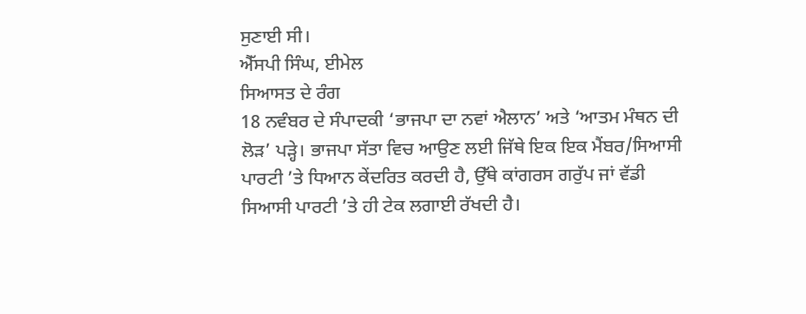ਸੁਣਾਈ ਸੀ।
ਐੱਸਪੀ ਸਿੰਘ, ਈਮੇਲ
ਸਿਆਸਤ ਦੇ ਰੰਗ
18 ਨਵੰਬਰ ਦੇ ਸੰਪਾਦਕੀ ‘ਭਾਜਪਾ ਦਾ ਨਵਾਂ ਐਲਾਨ’ ਅਤੇ ‘ਆਤਮ ਮੰਥਨ ਦੀ ਲੋੜ’ ਪੜ੍ਹੇ। ਭਾਜਪਾ ਸੱਤਾ ਵਿਚ ਆਉਣ ਲਈ ਜਿੱਥੇ ਇਕ ਇਕ ਮੈਂਬਰ/ਸਿਆਸੀ ਪਾਰਟੀ ’ਤੇ ਧਿਆਨ ਕੇਂਦਰਿਤ ਕਰਦੀ ਹੈ, ਉੱਥੇ ਕਾਂਗਰਸ ਗਰੁੱਪ ਜਾਂ ਵੱਡੀ ਸਿਆਸੀ ਪਾਰਟੀ ’ਤੇ ਹੀ ਟੇਕ ਲਗਾਈ ਰੱਖਦੀ ਹੈ।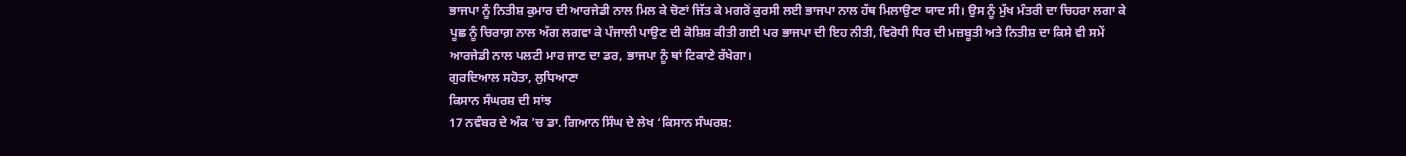ਭਾਜਪਾ ਨੂੰ ਨਿਤੀਸ਼ ਕੁਮਾਰ ਦੀ ਆਰਜੇਡੀ ਨਾਲ ਮਿਲ ਕੇ ਚੋਣਾਂ ਜਿੱਤ ਕੇ ਮਗਰੋਂ ਕੁਰਸੀ ਲਈ ਭਾਜਪਾ ਨਾਲ ਹੱਥ ਮਿਲਾਉਣਾ ਯਾਦ ਸੀ। ਉਸ ਨੂੰ ਮੁੱਖ ਮੰਤਰੀ ਦਾ ਚਿਹਰਾ ਲਗਾ ਕੇ ਪੂਛ ਨੂੰ ਚਿਰਾਗ਼ ਨਾਲ ਅੱਗ ਲਗਵਾ ਕੇ ਪੰਜਾਲੀ ਪਾਉਣ ਦੀ ਕੋਸ਼ਿਸ਼ ਕੀਤੀ ਗਈ ਪਰ ਭਾਜਪਾ ਦੀ ਇਹ ਨੀਤੀ, ਵਿਰੋਧੀ ਧਿਰ ਦੀ ਮਜ਼ਬੂਤੀ ਅਤੇ ਨਿਤੀਸ਼ ਦਾ ਕਿਸੇ ਵੀ ਸਮੇਂ ਆਰਜੇਡੀ ਨਾਲ ਪਲਟੀ ਮਾਰ ਜਾਣ ਦਾ ਡਰ, ਭਾਜਪਾ ਨੂੰ ਥਾਂ ਟਿਕਾਣੇ ਰੱਖੇਗਾ।
ਗੁਰਦਿਆਲ ਸਹੋਤਾ, ਲੁਧਿਆਣਾ
ਕਿਸਾਨ ਸੰਘਰਸ਼ ਦੀ ਸਾਂਝ
17 ਨਵੰਬਰ ਦੇ ਅੰਕ ’ਚ ਡਾ. ਗਿਆਨ ਸਿੰਘ ਦੇ ਲੇਖ ‘ਕਿਸਾਨ ਸੰਘਰਸ਼: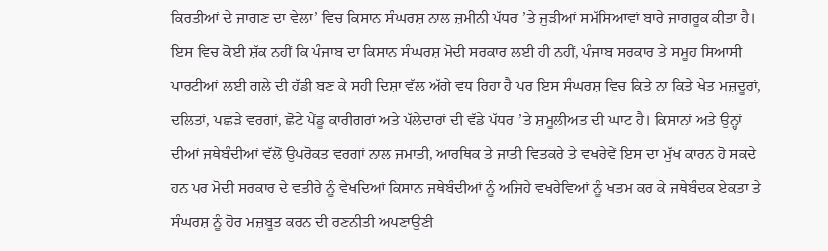ਕਿਰਤੀਆਂ ਦੇ ਜਾਗਣ ਦਾ ਵੇਲਾ’ ਵਿਚ ਕਿਸਾਨ ਸੰਘਰਸ਼ ਨਾਲ ਜ਼ਮੀਨੀ ਪੱਧਰ ’ਤੇ ਜੁੜੀਆਂ ਸਮੱਸਿਆਵਾਂ ਬਾਰੇ ਜਾਗਰੂਕ ਕੀਤਾ ਹੈ। ਇਸ ਵਿਚ ਕੋਈ ਸ਼ੱਕ ਨਹੀਂ ਕਿ ਪੰਜਾਬ ਦਾ ਕਿਸਾਨ ਸੰਘਰਸ਼ ਮੋਦੀ ਸਰਕਾਰ ਲਈ ਹੀ ਨਹੀਂ, ਪੰਜਾਬ ਸਰਕਾਰ ਤੇ ਸਮੂਹ ਸਿਆਸੀ ਪਾਰਟੀਆਂ ਲਈ ਗਲੇ ਦੀ ਹੱਡੀ ਬਣ ਕੇ ਸਹੀ ਦਿਸ਼ਾ ਵੱਲ ਅੱਗੇ ਵਧ ਰਿਹਾ ਹੈ ਪਰ ਇਸ ਸੰਘਰਸ਼ ਵਿਚ ਕਿਤੇ ਨਾ ਕਿਤੇ ਖੇਤ ਮਜ਼ਦੂਰਾਂ, ਦਲਿਤਾਂ, ਪਛੜੇ ਵਰਗਾਂ, ਛੋਟੇ ਪੇਂਡੂ ਕਾਰੀਗਰਾਂ ਅਤੇ ਪੱਲੇਦਾਰਾਂ ਦੀ ਵੱਡੇ ਪੱਧਰ ’ਤੇ ਸ਼ਮੂਲੀਅਤ ਦੀ ਘਾਟ ਹੈ। ਕਿਸਾਨਾਂ ਅਤੇ ਉਨ੍ਹਾਂ ਦੀਆਂ ਜਥੇਬੰਦੀਆਂ ਵੱਲੋਂ ਉਪਰੋਕਤ ਵਰਗਾਂ ਨਾਲ ਜਮਾਤੀ, ਆਰਥਿਕ ਤੇ ਜਾਤੀ ਵਿਤਕਰੇ ਤੇ ਵਖਰੇਵੇਂ ਇਸ ਦਾ ਮੁੱਖ ਕਾਰਨ ਹੋ ਸਕਦੇ ਹਨ ਪਰ ਮੋਦੀ ਸਰਕਾਰ ਦੇ ਵਤੀਰੇ ਨੂੰ ਵੇਖਦਿਆਂ ਕਿਸਾਨ ਜਥੇਬੰਦੀਆਂ ਨੂੰ ਅਜਿਹੇ ਵਖਰੇਵਿਆਂ ਨੂੰ ਖਤਮ ਕਰ ਕੇ ਜਥੇਬੰਦਕ ਏਕਤਾ ਤੇ ਸੰਘਰਸ਼ ਨੂੰ ਹੋਰ ਮਜ਼ਬੂਤ ਕਰਨ ਦੀ ਰਣਨੀਤੀ ਅਪਣਾਉਣੀ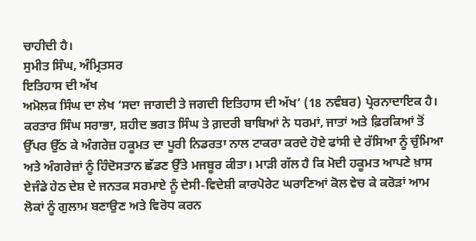ਚਾਹੀਦੀ ਹੈ।
ਸੁਮੀਤ ਸਿੰਘ, ਅੰਮ੍ਰਿਤਸਰ
ਇਤਿਹਾਸ ਦੀ ਅੱਖ
ਅਮੋਲਕ ਸਿੰਘ ਦਾ ਲੇਖ ‘ਸਦਾ ਜਾਗਦੀ ਤੇ ਜਗਦੀ ਇਤਿਹਾਸ ਦੀ ਅੱਖ’ (18 ਨਵੰਬਰ) ਪ੍ਰੇਰਨਾਦਾਇਕ ਹੈ। ਕਰਤਾਰ ਸਿੰਘ ਸਰਾਭਾ, ਸ਼ਹੀਦ ਭਗਤ ਸਿੰਘ ਤੇ ਗ਼ਦਰੀ ਬਾਬਿਆਂ ਨੇ ਧਰਮਾਂ, ਜਾਤਾਂ ਅਤੇ ਫ਼ਿਰਕਿਆਂ ਤੋਂ ਉੱਪਰ ਉੱਠ ਕੇ ਅੰਗਰੇਜ਼ ਹਕੂਮਤ ਦਾ ਪੂਰੀ ਨਿਡਰਤਾ ਨਾਲ ਟਾਕਰਾ ਕਰਦੇ ਹੋਏ ਫਾਂਸੀ ਦੇ ਰੱਸਿਆ ਨੂੰ ਚੁੰਮਿਆ ਅਤੇ ਅੰਗਰੇਜ਼ਾਂ ਨੂੰ ਹਿੰਦੋਸਤਾਨ ਛੱਡਣ ਉੱਤੇ ਮਜਬੂਰ ਕੀਤਾ। ਮਾੜੀ ਗੱਲ ਹੈ ਕਿ ਮੋਦੀ ਹਕੂਮਤ ਆਪਣੇ ਖ਼ਾਸ ਏਜੰਡੇ ਹੇਠ ਦੇਸ਼ ਦੇ ਜਨਤਕ ਸਰਮਾਏ ਨੂੰ ਦੇਸੀ-ਵਿਦੇਸ਼ੀ ਕਾਰਪੋਰੇਟ ਘਰਾਣਿਆਂ ਕੋਲ ਵੇਚ ਕੇ ਕਰੋੜਾਂ ਆਮ ਲੋਕਾਂ ਨੂੰ ਗੁਲਾਮ ਬਣਾਉਣ ਅਤੇ ਵਿਰੋਧ ਕਰਨ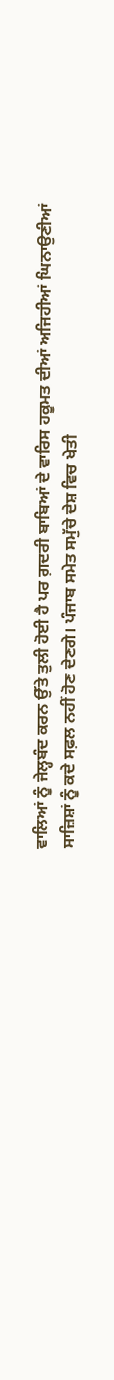ਵਾਲਿਆਂ ਨੂੰ ਜੇਲ੍ਹਬੰਦ ਕਰਨ ਉੱਤੇ ਤੁਲੀ ਹੋਈ ਹੈ ਪਰ ਗ਼ਦਰੀ ਬਾਬਿਆਂ ਦੇ ਵਾਰਿਸ ਹਕੂਮਤ ਦੀਆਂ ਅਜਿਹੀਆਂ ਘਿਨਾਉਣੀਆਂ ਸਾਜ਼ਿਸ਼ਾਂ ਨੂੰ ਕਦੇ ਸਫ਼ਲ ਨਹੀਂ ਹੋਣ ਦੇਣਗੇ। ਪੰਜਾਬ ਸਮੇਤ ਸਮੁੱਚੇ ਦੇਸ਼ ਵਿਚ ਖੇਤੀ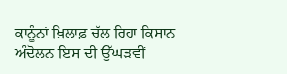ਕਾਨੂੰਨਾਂ ਖ਼ਿਲਾਫ਼ ਚੱਲ ਰਿਹਾ ਕਿਸਾਨ ਅੰਦੋਲਨ ਇਸ ਦੀ ਉੱਘੜਵੀਂ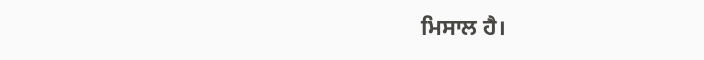ਮਿਸਾਲ ਹੈ।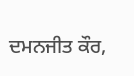ਦਮਨਜੀਤ ਕੌਰ,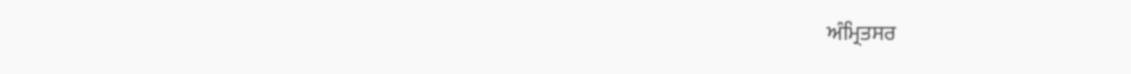ਅੰਮ੍ਰਿਤਸਰ